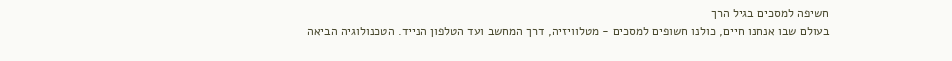חשיפה למסכים בגיל הרך
בעולם שבו אנחנו חיים, כולנו חשופים למסכים - מטלוויזיה, דרך המחשב ועד הטלפון הנייד. הטכנולוגיה הביאה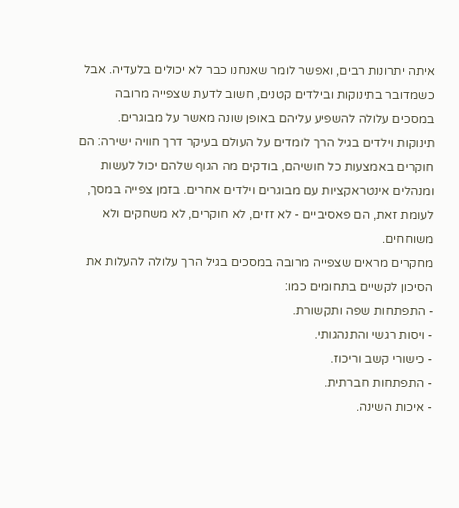איתה יתרונות רבים, ואפשר לומר שאנחנו כבר לא יכולים בלעדיה. אבל כשמדובר בתינוקות ובילדים קטנים, חשוב לדעת שצפייה מרובה במסכים עלולה להשפיע עליהם באופן שונה מאשר על מבוגרים.
תינוקות וילדים בגיל הרך לומדים על העולם בעיקר דרך חוויה ישירה: הם חוקרים באמצעות כל חושיהם, בודקים מה הגוף שלהם יכול לעשות ומנהלים אינטראקציות עם מבוגרים וילדים אחרים. בזמן צפייה במסך, לעומת זאת, הם פאסיביים - לא זזים, לא חוקרים, לא משחקים ולא משוחחים.
מחקרים מראים שצפייה מרובה במסכים בגיל הרך עלולה להעלות את הסיכון לקשיים בתחומים כמו:
- התפתחות שפה ותקשורת.
- ויסות רגשי והתנהגותי.
- כישורי קשב וריכוז.
- התפתחות חברתית.
- איכות השינה.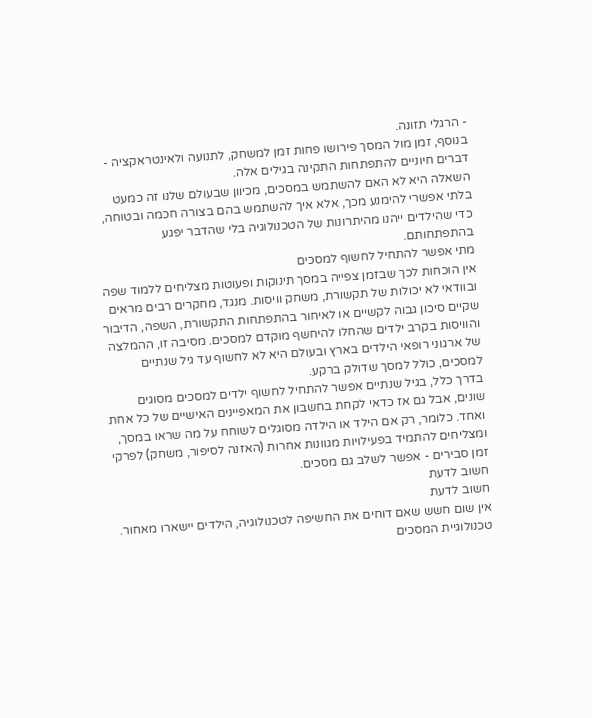- הרגלי תזונה.
בנוסף, זמן מול המסך פירושו פחות זמן למשחק, לתנועה ולאינטראקציה - דברים חיוניים להתפתחות התקינה בגילים אלה.
השאלה היא לא האם להשתמש במסכים, מכיוון שבעולם שלנו זה כמעט בלתי אפשרי להימנע מכך, אלא איך להשתמש בהם בצורה חכמה ובטוחה, כדי שהילדים ייהנו מהיתרונות של הטכנולוגיה בלי שהדבר יפגע בהתפתחותם.
מתי אפשר להתחיל לחשוף למסכים
אין הוכחות לכך שבזמן צפייה במסך תינוקות ופעוטות מצליחים ללמוד שפה ובוודאי לא יכולות של תקשורת, משחק וויסות. מנגד, מחקרים רבים מראים שקיים סיכון גבוה לקשיים או לאיחור בהתפתחות התקשורת, השפה, הדיבור והוויסות בקרב ילדים שהחלו להיחשף מוקדם למסכים. מסיבה זו, ההמלצה של ארגוני רופאי הילדים בארץ ובעולם היא לא לחשוף עד גיל שנתיים למסכים, כולל למסך שדולק ברקע.
בדרך כלל, בגיל שנתיים אפשר להתחיל לחשוף ילדים למסכים מסוגים שונים, אבל גם אז כדאי לקחת בחשבון את המאפיינים האישיים של כל אחת ואחד. כלומר, רק אם הילד או הילדה מסוגלים לשוחח על מה שראו במסך, ומצליחים להתמיד בפעילויות מגוונות אחרות (האזנה לסיפור, משחק) לפרקי זמן סבירים - אפשר לשלב גם מסכים.
חשוב לדעת
חשוב לדעת
אין שום חשש שאם דוחים את החשיפה לטכנולוגיה, הילדים יישארו מאחור. טכנולוגיית המסכים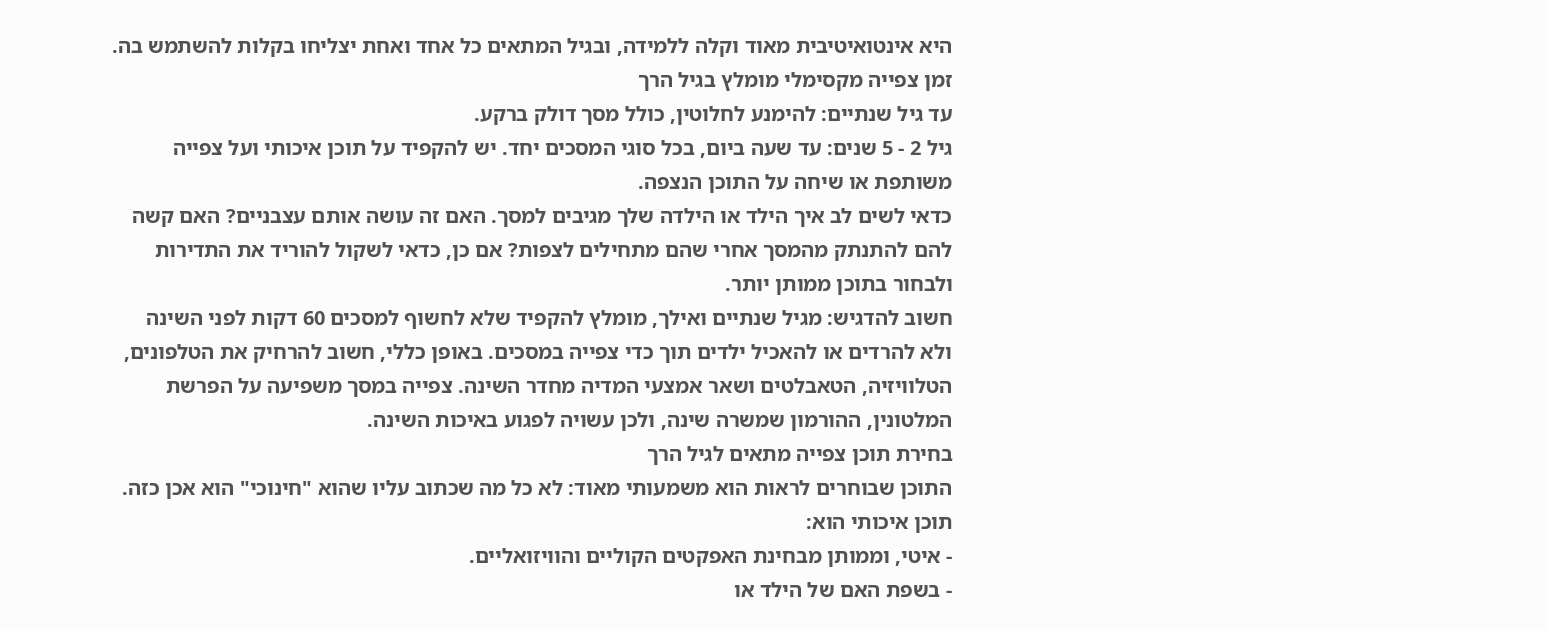היא אינטואיטיבית מאוד וקלה ללמידה, ובגיל המתאים כל אחד ואחת יצליחו בקלות להשתמש בה.
זמן צפייה מקסימלי מומלץ בגיל הרך
עד גיל שנתיים: להימנע לחלוטין, כולל מסך דולק ברקע.
גיל 2 - 5 שנים: עד שעה ביום, בכל סוגי המסכים יחד. יש להקפיד על תוכן איכותי ועל צפייה משותפת או שיחה על התוכן הנצפה.
כדאי לשים לב איך הילד או הילדה שלך מגיבים למסך. האם זה עושה אותם עצבניים? האם קשה להם להתנתק מהמסך אחרי שהם מתחילים לצפות? אם כן, כדאי לשקול להוריד את התדירות ולבחור בתוכן ממותן יותר.
חשוב להדגיש: מגיל שנתיים ואילך, מומלץ להקפיד שלא לחשוף למסכים 60 דקות לפני השינה ולא להרדים או להאכיל ילדים תוך כדי צפייה במסכים. באופן כללי, חשוב להרחיק את הטלפונים, הטלוויזיה, הטאבלטים ושאר אמצעי המדיה מחדר השינה. צפייה במסך משפיעה על הפרשת המלטונין, ההורמון שמשרה שינה, ולכן עשויה לפגוע באיכות השינה.
בחירת תוכן צפייה מתאים לגיל הרך
התוכן שבוחרים לראות הוא משמעותי מאוד: לא כל מה שכתוב עליו שהוא "חינוכי" הוא אכן כזה.
תוכן איכותי הוא:
- איטי, וממותן מבחינת האפקטים הקוליים והוויזואליים.
- בשפת האם של הילד או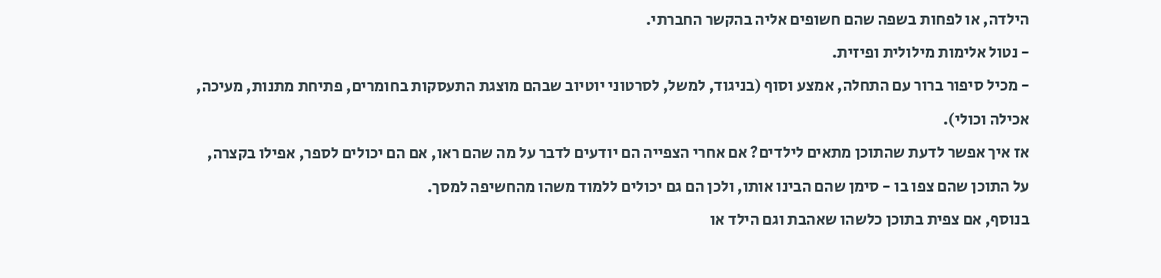הילדה, או לפחות בשפה שהם חשופים אליה בהקשר החברתי.
- נטול אלימות מילולית ופיזית.
- מכיל סיפור ברור עם התחלה, אמצע וסוף (בניגוד, למשל, לסרטוני יוטיוב שבהם מוצגת התעסקות בחומרים, פתיחת מתנות, מעיכה, אכילה וכולי).
אז איך אפשר לדעת שהתוכן מתאים לילדים? אם אחרי הצפייה הם יודעים לדבר על מה שהם ראו, אם הם יכולים לספר, אפילו בקצרה, על התוכן שהם צפו בו - סימן שהם הבינו אותו, ולכן הם גם יכולים ללמוד משהו מהחשיפה למסך.
בנוסף, אם צפית בתוכן כלשהו שאהבת וגם הילד או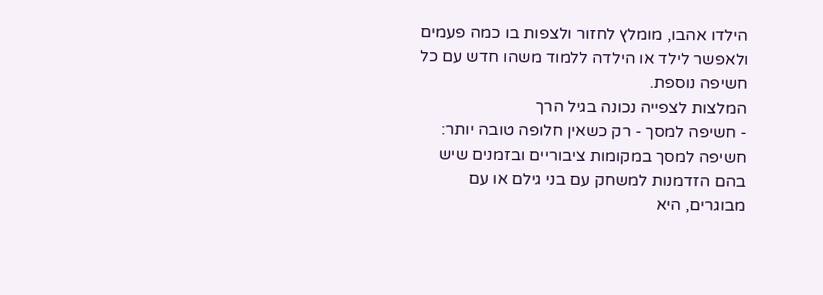הילדו אהבו, מומלץ לחזור ולצפות בו כמה פעמים ולאפשר לילד או הילדה ללמוד משהו חדש עם כל חשיפה נוספת.
המלצות לצפייה נכונה בגיל הרך
- חשיפה למסך - רק כשאין חלופה טובה יותר: חשיפה למסך במקומות ציבוריים ובזמנים שיש בהם הזדמנות למשחק עם בני גילם או עם מבוגרים, היא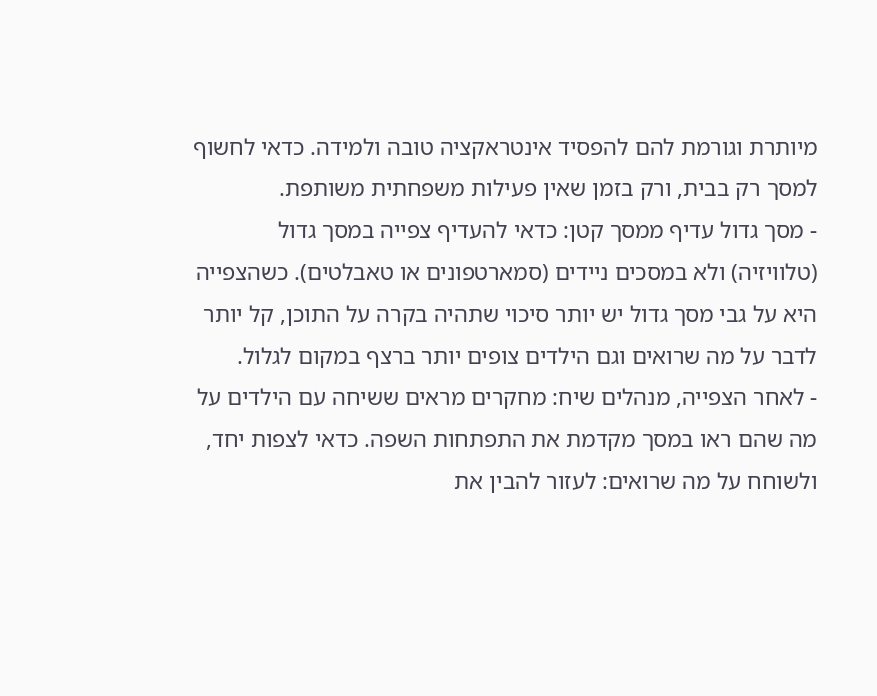מיותרת וגורמת להם להפסיד אינטראקציה טובה ולמידה. כדאי לחשוף למסך רק בבית, ורק בזמן שאין פעילות משפחתית משותפת.
- מסך גדול עדיף ממסך קטן: כדאי להעדיף צפייה במסך גדול (טלוויזיה) ולא במסכים ניידים (סמארטפונים או טאבלטים). כשהצפייה היא על גבי מסך גדול יש יותר סיכוי שתהיה בקרה על התוכן, קל יותר לדבר על מה שרואים וגם הילדים צופים יותר ברצף במקום לגלול.
- לאחר הצפייה, מנהלים שיח: מחקרים מראים ששיחה עם הילדים על מה שהם ראו במסך מקדמת את התפתחות השפה. כדאי לצפות יחד, ולשוחח על מה שרואים: לעזור להבין את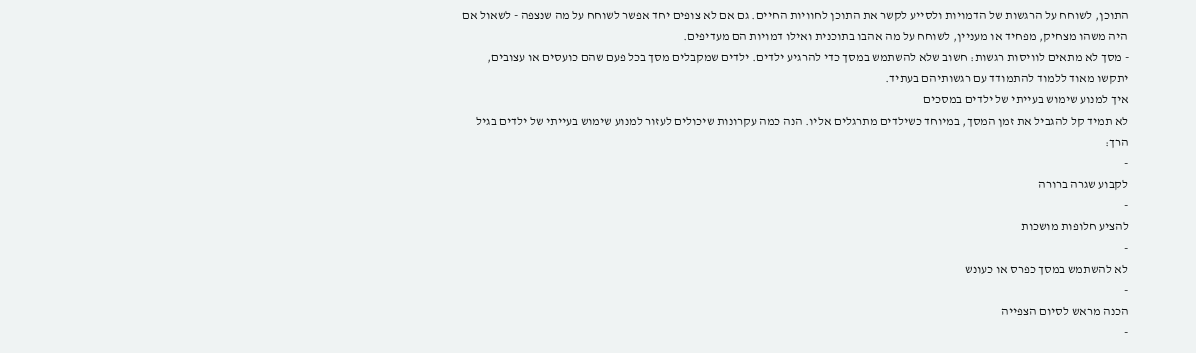התוכן, לשוחח על הרגשות של הדמויות ולסייע לקשר את התוכן לחוויות החיים. גם אם לא צופים יחד אפשר לשוחח על מה שנצפה - לשאול אם היה משהו מצחיק, מפחיד או מעניין, לשוחח על מה אהבו בתוכנית ואילו דמויות הם מעדיפים.
- מסך לא מתאים לוויסות רגשות: חשוב שלא להשתמש במסך כדי להרגיע ילדים. ילדים שמקבלים מסך בכל פעם שהם כועסים או עצובים, יתקשו מאוד ללמוד להתמודד עם רגשותיהם בעתיד.
איך למנוע שימוש בעייתי של ילדים במסכים
לא תמיד קל להגביל את זמן המסך, במיוחד כשילדים מתרגלים אליו. הנה כמה עקרונות שיכולים לעזור למנוע שימוש בעייתי של ילדים בגיל הרך:
-
לקבוע שגרה ברורה
-
להציע חלופות מושכות
-
לא להשתמש במסך כפרס או כעונש
-
הכנה מראש לסיום הצפייה
-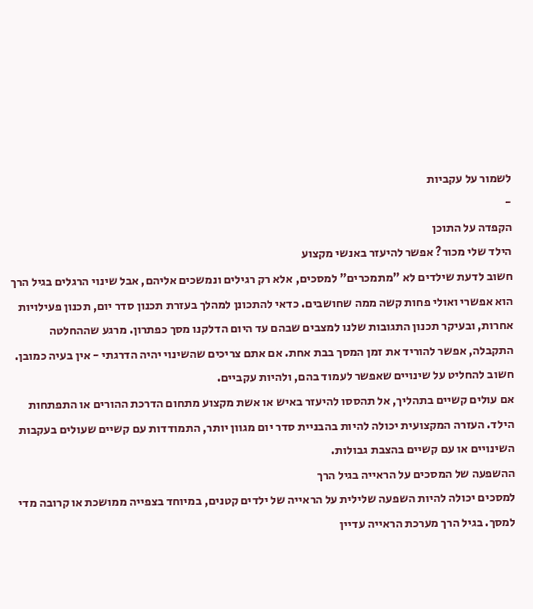לשמור על עקביות
-
הקפדה על התוכן
הילד שלי מכור? אפשר להיעזר באנשי מקצוע
חשוב לדעת שילדים לא "מתמכרים" למסכים, אלא רק רגילים ונמשכים אליהם, אבל שינוי הרגלים בגיל הרך הוא אפשרי ואולי פחות קשה ממה שחושבים. כדאי להתכונן למהלך בעזרת תכנון סדר יום, תכנון פעילויות אחרות, ובעיקר תכנון התגובות שלנו למצבים שבהם עד היום הדלקנו מסך כפתרון. מרגע שההחלטה התקבלה, אפשר להוריד את זמן המסך בבת אחת. אם אתם צריכים שהשינוי יהיה הדרגתי - אין בעיה כמובן. חשוב להחליט על שינויים שאפשר לעמוד בהם, ולהיות עקביים.
אם עולים קשיים בתהליך, אל תהססו להיעזר באיש או אשת מקצוע מתחום הדרכת ההורים או התפתחות הילד. העזרה המקצועית יכולה להיות בהבניית סדר יום מגוון יותר, התמודדות עם קשיים שעולים בעקבות השינויים או עם קשיים בהצבת גבולות.
ההשפעה של המסכים על הראייה בגיל הרך
למסכים יכולה להיות השפעה שלילית על הראייה של ילדים קטנים, במיוחד בצפייה ממושכת או קרובה מדי למסך. בגיל הרך מערכת הראייה עדיין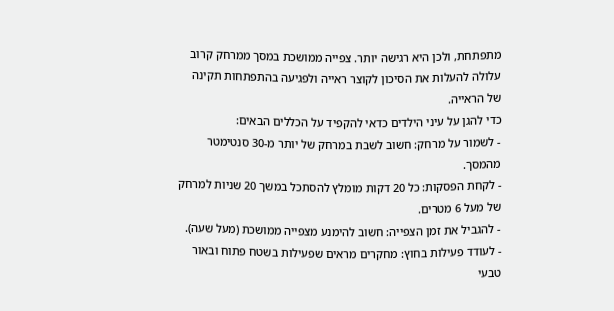מתפתחת, ולכן היא רגישה יותר. צפייה ממושכת במסך ממרחק קרוב עלולה להעלות את הסיכון לקוצר ראייה ולפגיעה בהתפתחות תקינה של הראייה.
כדי להגן על עיני הילדים כדאי להקפיד על הכללים הבאים:
- לשמור על מרחק: חשוב לשבת במרחק של יותר מ-30 סנטימטר מהמסך.
- לקחת הפסקות: כל 20 דקות מומלץ להסתכל במשך 20 שניות למרחק של מעל 6 מטרים.
- להגביל את זמן הצפייה: חשוב להימנע מצפייה ממושכת (מעל שעה).
- לעודד פעילות בחוץ: מחקרים מראים שפעילות בשטח פתוח ובאור טבעי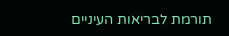תורמת לבריאות העיניים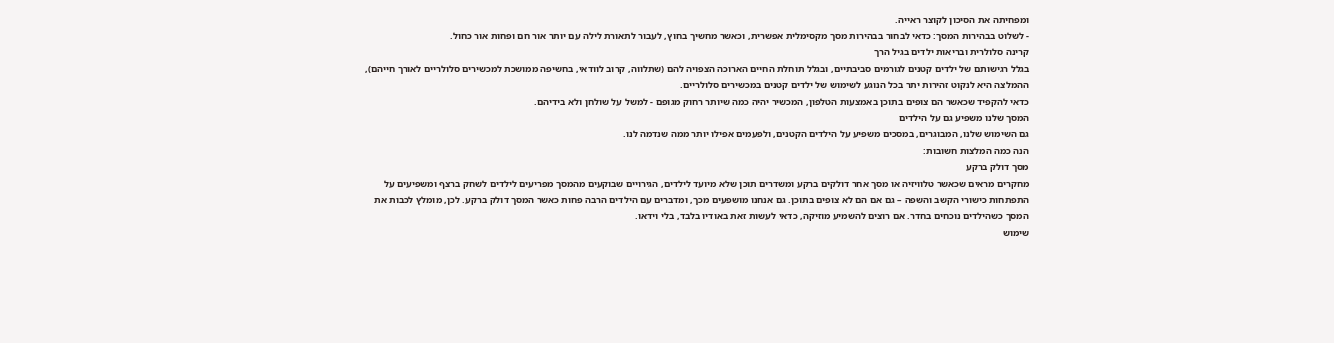ומפחיתה את הסיכון לקוצר ראייה.
- לשלוט בבהירות המסך: כדאי לבחור בבהירות מסך מקסימלית אפשרית, וכאשר מחשיך בחוץ, לעבור לתאורת לילה עם יותר אור חם ופחות אור כחול.
קרינה סלולרית ובריאות ילדים בגיל הרך
בגלל רגישותם של ילדים קטנים לגורמים סביבתיים, ובגלל תוחלת החיים הארוכה הצפויה להם (שתלווה, קרוב לוודאי, בחשיפה ממושכת למכשירים סלולריים לאורך חייהם), ההמלצה היא לנקוט זהירות יתר בכל הנוגע לשימוש של ילדים קטנים במכשירים סלולריים.
כדאי להקפיד שכאשר הם צופים בתוכן באמצעות הטלפון, המכשיר יהיה כמה שיותר רחוק מגופם - למשל על שולחן ולא בידיהם.
המסך שלנו משפיע גם על הילדים
גם השימוש שלנו, המבוגרים, במסכים משפיע על הילדים הקטנים, ולפעמים אפילו יותר ממה שנדמה לנו.
הנה כמה המלצות חשובות:
מסך דולק ברקע
מחקרים מראים שכאשר טלוויזיה או מסך אחר דולקים ברקע ומשדרים תוכן שלא מיועד לילדים, הגירויים שבוקעים מהמסך מפריעים לילדים לשחק ברצף ומשפיעים על התפתחות כישורי הקשב והשפה – גם אם הם לא צופים בתוכן. גם אנחנו מושפעים מכך, ומדברים עם הילדים הרבה פחות כאשר המסך דולק ברקע. לכן, מומלץ לכבות את המסך כשהילדים נוכחים בחדר. אם רוצים להשמיע מוזיקה, כדאי לעשות זאת באודיו בלבד, בלי וידאו.
שימוש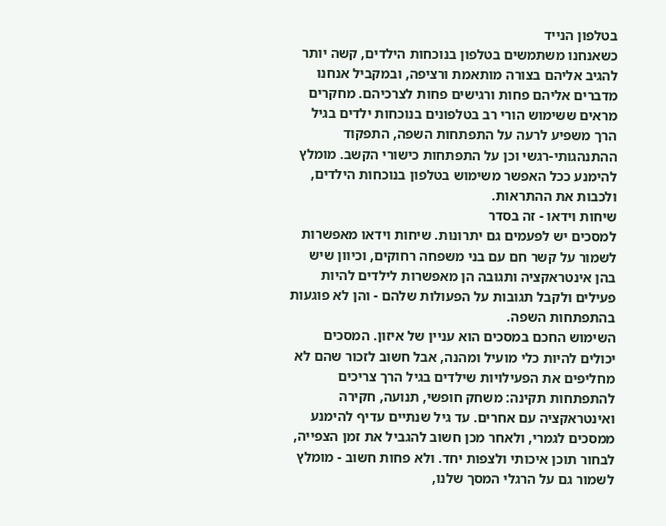בטלפון הנייד
כשאנחנו משתמשים בטלפון בנוכחות הילדים, קשה יותר להגיב אליהם בצורה מותאמת ורציפה, ובמקביל אנחנו מדברים אליהם פחות ורגישים פחות לצרכיהם. מחקרים מראים ששימוש הורי רב בטלפונים בנוכחות ילדים בגיל הרך משפיע לרעה על התפתחות השפה, התפקוד ההתנהגותי-רגשי וכן על התפתחות כישורי הקשב. מומלץ להימנע ככל האפשר משימוש בטלפון בנוכחות הילדים, ולכבות את ההתראות.
שיחות וידאו - זה בסדר
למסכים יש לפעמים גם יתרונות. שיחות וידאו מאפשרות לשמור על קשר חם עם בני משפחה רחוקים, וכיוון שיש בהן אינטראקציה ותגובה הן מאפשרות לילדים להיות פעילים ולקבל תגובות על הפעולות שלהם - והן לא פוגעות בהתפתחות השפה.
השימוש החכם במסכים הוא עניין של איזון. המסכים יכולים להיות כלי מועיל ומהנה, אבל חשוב לזכור שהם לא מחליפים את הפעילויות שילדים בגיל הרך צריכים להתפתחות תקינה: משחק חופשי, תנועה, חקירה ואינטראקציה עם אחרים. עד גיל שנתיים עדיף להימנע ממסכים לגמרי, ולאחר מכן חשוב להגביל את זמן הצפייה, לבחור תוכן איכותי ולצפות יחד. ולא פחות חשוב - מומלץ לשמור גם על הרגלי המסך שלנו,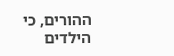ההורים, כי הילדים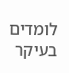לומדים בעיקר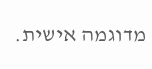מדוגמה אישית.